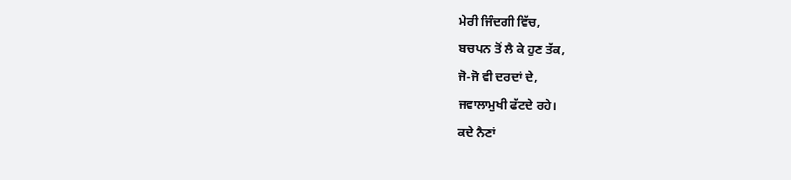ਮੇਰੀ ਜਿੰਦਗੀ ਵਿੱਚ,
ਬਚਪਨ ਤੋਂ ਲੈ ਕੇ ਹੁਣ ਤੱਕ,
ਜੋ-ਜੋ ਵੀ ਦਰਦਾਂ ਦੇ,
ਜਵਾਲਾਮੁਖੀ ਫੱਟਦੇ ਰਹੇ।
ਕਦੇ ਨੈਣਾਂ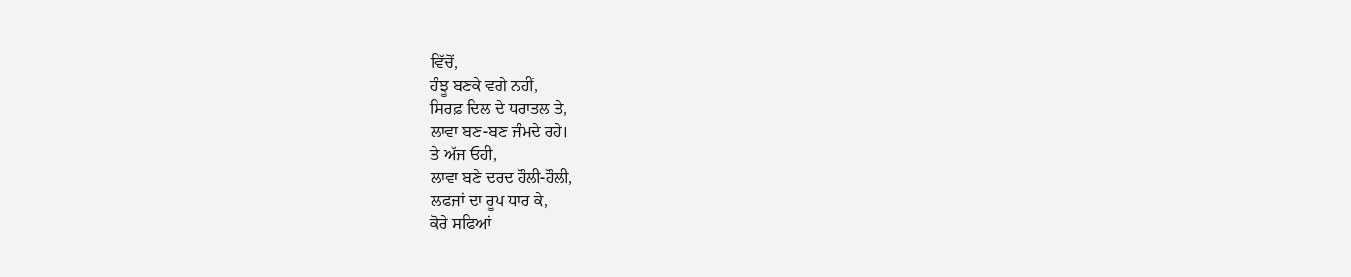ਵਿੱਚੋਂ,
ਹੰਝੂ ਬਣਕੇ ਵਗੇ ਨਹੀਂ,
ਸਿਰਫ਼ ਦਿਲ ਦੇ ਧਰਾਤਲ ਤੇ,
ਲਾਵਾ ਬਣ-ਬਣ ਜੰਮਦੇ ਰਹੇ।
ਤੇ ਅੱਜ ਓਹੀ,
ਲਾਵਾ ਬਣੇ ਦਰਦ ਹੌਲੀ-ਹੌਲੀ,
ਲਫਜਾਂ ਦਾ ਰੂਪ ਧਾਰ ਕੇ,
ਕੋਰੇ ਸਫਿਆਂ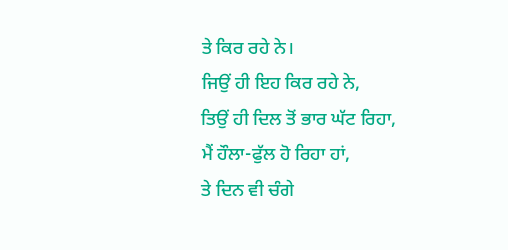ਤੇ ਕਿਰ ਰਹੇ ਨੇ।
ਜਿਉਂ ਹੀ ਇਹ ਕਿਰ ਰਹੇ ਨੇ,
ਤਿਉਂ ਹੀ ਦਿਲ ਤੋਂ ਭਾਰ ਘੱਟ ਰਿਹਾ,
ਮੈਂ ਹੌਲਾ-ਫੁੱਲ ਹੋ ਰਿਹਾ ਹਾਂ,
ਤੇ ਦਿਨ ਵੀ ਚੰਗੇ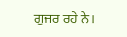ਗੁਜਰ ਰਹੇ ਨੇ।